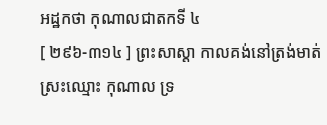អដ្ឋកថា កុណាលជាតកទី ៤
[ ២៩៦-៣១៤ ] ព្រះសាស្តា កាលគង់នៅត្រង់មាត់ស្រះឈ្មោះ កុណាល ទ្រ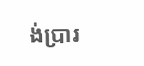ង់ប្រារ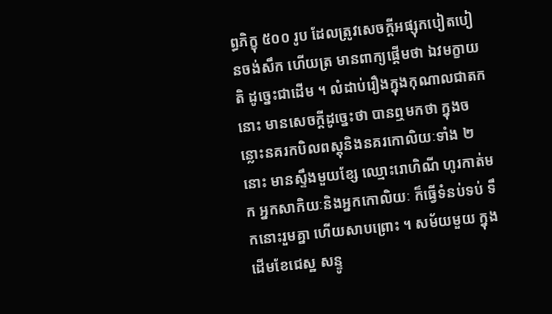ព្ធភិក្ខុ ៥០០ រូប ដែលត្រូវសេចក្តីអផ្សុកបៀតបៀនចង់សឹក ហើយត្រ មានពាក្យផ្តើមថា ឯវមក្ខាយតិ ដូច្នេះជាដើម ។ លំដាប់រឿងក្នុងកុណាលជាតកនោះ មានសេចក្តីដូច្នេះថា បានឮមកថា ក្នុងចន្លោះនគរកបិលពស្តុនិងនគរកោលិយៈទាំង ២ នោះ មានស្ទឹងមួយខ្សែ ឈ្មោះរោហិណី ហូរកាត់មក អ្នកសាកិយៈនិងអ្នកកោលិយៈ ក៏ធ្វើទំនប់ទប់ ទឹកនោះរួមគ្នា ហើយសាបព្រោះ ។ សម័យមួយ ក្នុងដើមខែជេស្ឋ សន្ទូ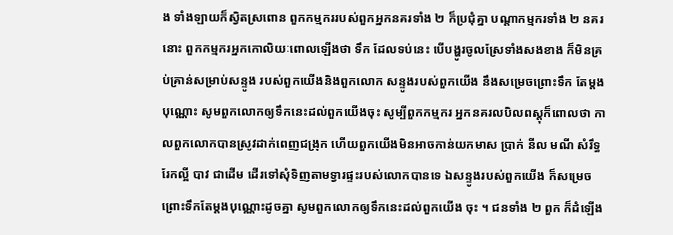ង ទាំងឡាយក៏ស្វិតស្រពោន ពួកកម្មកររបស់ពួកអ្នកនគរទាំង ២ ក៏ប្រជុំគ្នា បណ្តាកម្មករទាំង ២ នគរនោះ ពួកកម្មករអ្នកកោលិយៈពោលឡើងថា ទឹក ដែលទប់នេះ បើបង្ហូរចូលស្រែទាំងសងខាង ក៏មិនគ្រប់គ្រាន់សម្រាប់សន្ទូង របស់ពួកយើងនិងពួកលោក សន្ទូងរបស់ពួកយើង នឹងសម្រេចព្រោះទឹក តែម្តងបុណ្ណោះ សូមពួកលោកឲ្យទឹកនេះដល់ពួកយើងចុះ សូម្បីពួកកម្មករ អ្នកនគរលបិលពស្តុក៏ពោលថា កាលពួកលោកបានស្រូវដាក់ពេញជង្រុក ហើយពួកយើងមិនអាចកាន់យកមាស ប្រាក់ នីល មណី សំរឹទ្ធ រែកល្អី បាវ ជាដើម ដើរទៅសុំទិញតាមទ្វារផ្ទះរបស់លោកបានទេ ឯសន្ទូងរបស់ពួកយើង ក៏សម្រេចព្រោះទឹកតែម្តងបុណ្ណោះដូចគ្នា សូមពួកលោកឲ្យទឹកនេះដល់ពួកយើង ចុះ ។ ជនទាំង ២ ពួក ក៏ដំឡើង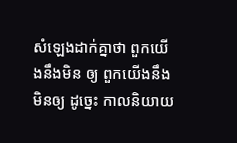សំឡេងដាក់គ្នាថា ពួកយើងនឹងមិន ឲ្យ ពួកយើងនឹងមិនឲ្យ ដូច្នេះ កាលនិយាយ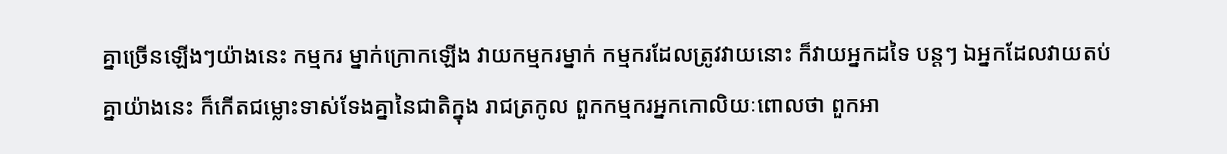គ្នាច្រើនឡើងៗយ៉ាងនេះ កម្មករ ម្នាក់ក្រោកឡើង វាយកម្មករម្នាក់ កម្មករដែលត្រូវវាយនោះ ក៏វាយអ្នកដទៃ បន្តៗ ឯអ្នកដែលវាយតប់គ្នាយ៉ាងនេះ ក៏កើតជម្លោះទាស់ទែងគ្នានៃជាតិក្នុង រាជត្រកូល ពួកកម្មករអ្នកកោលិយៈពោលថា ពួកអា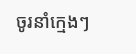ចូរនាំក្មេងៗ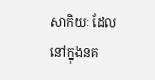សាកិយៈ ដែលនៅក្នុងនគ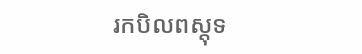រកបិលពស្តុទ